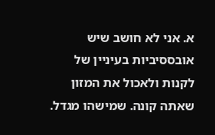א. אני לא חושב שיש אובססיביות בעיניין של לקנות ולאכול את המזון שאתה קונה. שמישהו מגדל.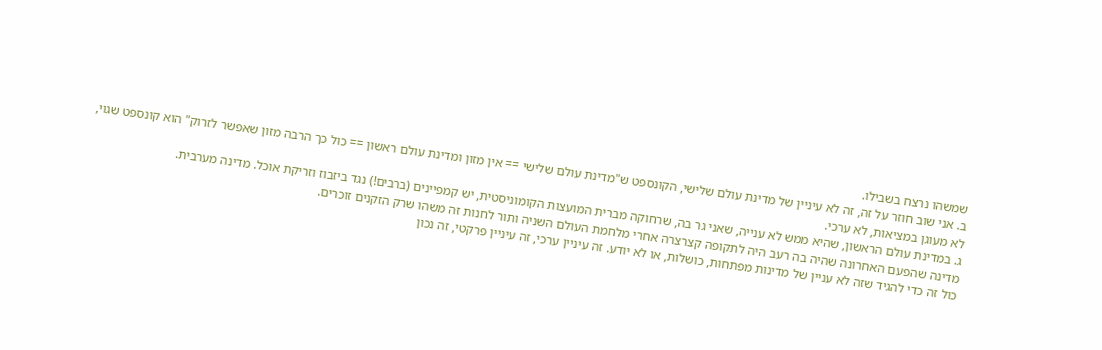שמשהו נרצח בשבילו.
ב. אני שוב חוזר על זה, זה לא עיניין של מדינת עולם שלישי, הקונספט ש"מדינת עולם שלישי == אין מזון ומדינת עולם ראשון == כול כך הרבה מזון שאפשר לזרוק" הוא קונספט שגוי, לא מעוגן במציאות, לא ערכי.
ג. במדינת עולם הראשון, שהיא ממש לא ענייה, שאני גר בה, שרחוקה מברית המועצות הקומוניסטית, יש קמפיינים (ברבים!) נגד ביזבוז וזריקת אוכל. מדינה מערבית.
מדינה שהפעם האחרונה שהיה בה רעב היה לתקופה קצרצרה אחרי מלחמת העולם השניה ותור לחנות זה משהו שרק הזקנים זוכרים.
כול זה כדי להגיד שזה לא עניין של מדינות מפתחות, כושלות, או לא יודע. זה עיניין ערכי, זה עיניין פרקטי, זה נכון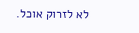לא לזרוק אוכל.